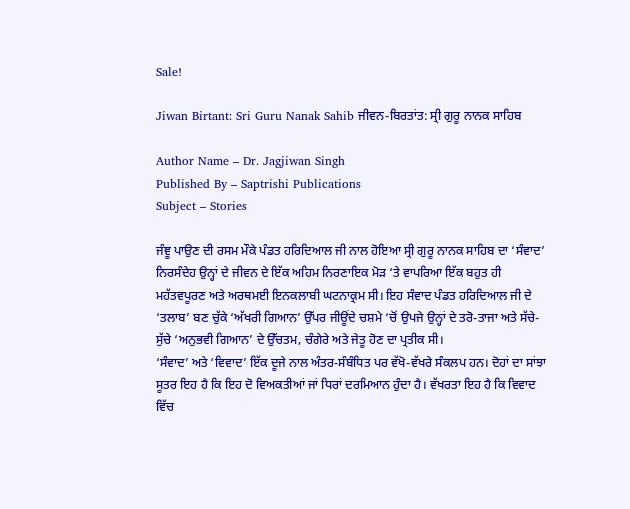Sale!

Jiwan Birtant: Sri Guru Nanak Sahib ਜੀਵਨ-ਬਿਰਤਾਂਤ: ਸ੍ਰੀ ਗੁਰੂ ਨਾਨਕ ਸਾਹਿਬ

Author Name – Dr. Jagjiwan Singh
Published By – Saptrishi Publications
Subject – Stories

ਜੰਞੂ ਪਾਉਣ ਦੀ ਰਸਮ ਮੌਕੇ ਪੰਡਤ ਹਰਿਦਿਆਲ ਜੀ ਨਾਲ ਹੋਇਆ ਸ੍ਰੀ ਗੁਰੂ ਨਾਨਕ ਸਾਹਿਬ ਦਾ ‘ਸੰਵਾਦ’ ਨਿਰਸੰਦੇਹ ਉਨ੍ਹਾਂ ਦੇ ਜੀਵਨ ਦੇ ਇੱਕ ਅਹਿਮ ਨਿਰਣਾਇਕ ਮੋੜ ‘ਤੇ ਵਾਪਰਿਆ ਇੱਕ ਬਹੁਤ ਹੀ ਮਹੱਤਵਪੂਰਣ ਅਤੇ ਅਰਥਮਈ ਇਨਕਲਾਬੀ ਘਟਨਾਕ੍ਰਮ ਸੀ। ਇਹ ਸੰਵਾਦ ਪੰਡਤ ਹਰਿਦਿਆਲ ਜੀ ਦੇ ‘ਤਲਾਬ’ ਬਣ ਚੁੱਕੇ ‘ਅੱਖਰੀ ਗਿਆਨ’ ਉੱਪਰ ਜੀਊਂਦੇ ਚਸ਼ਮੇ ‘ਚੋਂ ਉਪਜੇ ਉਨ੍ਹਾਂ ਦੇ ਤਰੋ-ਤਾਜਾ ਅਤੇ ਸੱਚੇ-ਸੁੱਚੇ ‘ਅਨੁਭਵੀ ਗਿਆਨ’ ਦੇ ਉੱਚਤਮ, ਚੰਗੇਰੇ ਅਤੇ ਜੇਤੂ ਹੋਣ ਦਾ ਪ੍ਰਤੀਕ ਸੀ।
‘ਸੰਵਾਦ’ ਅਤੇ ‘ਵਿਵਾਦ’ ਇੱਕ ਦੂਜੇ ਨਾਲ ਅੰਤਰ-ਸੰਬੰਧਿਤ ਪਰ ਵੱਖੋ-ਵੱਖਰੇ ਸੰਕਲਪ ਹਨ। ਦੋਹਾਂ ਦਾ ਸਾਂਝਾ ਸੂਤਰ ਇਹ ਹੈ ਕਿ ਇਹ ਦੋ ਵਿਅਕਤੀਆਂ ਜਾਂ ਧਿਰਾਂ ਦਰਮਿਆਨ ਹੁੰਦਾ ਹੈ। ਵੱਖਰਤਾ ਇਹ ਹੈ ਕਿ ਵਿਵਾਦ ਵਿੱਚ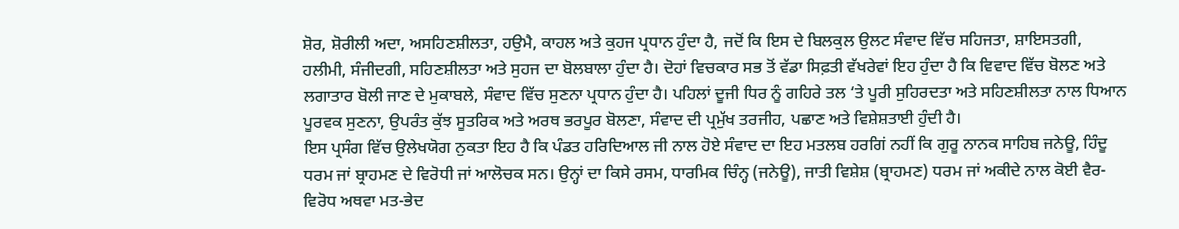ਸ਼ੋਰ, ਸ਼ੋਰੀਲੀ ਅਦਾ, ਅਸਹਿਣਸ਼ੀਲਤਾ, ਹਉਮੈ, ਕਾਹਲ ਅਤੇ ਕੁਹਜ ਪ੍ਰਧਾਨ ਹੁੰਦਾ ਹੈ, ਜਦੋਂ ਕਿ ਇਸ ਦੇ ਬਿਲਕੁਲ ਉਲਟ ਸੰਵਾਦ ਵਿੱਚ ਸਹਿਜਤਾ, ਸ਼ਾਇਸਤਗੀ, ਹਲੀਮੀ, ਸੰਜੀਦਗੀ, ਸਹਿਣਸ਼ੀਲਤਾ ਅਤੇ ਸੁਹਜ ਦਾ ਬੋਲਬਾਲਾ ਹੁੰਦਾ ਹੈ। ਦੋਹਾਂ ਵਿਚਕਾਰ ਸਭ ਤੋਂ ਵੱਡਾ ਸਿਫ਼ਤੀ ਵੱਖਰੇਵਾਂ ਇਹ ਹੁੰਦਾ ਹੈ ਕਿ ਵਿਵਾਦ ਵਿੱਚ ਬੋਲਣ ਅਤੇ ਲਗਾਤਾਰ ਬੋਲੀ ਜਾਣ ਦੇ ਮੁਕਾਬਲੇ, ਸੰਵਾਦ ਵਿੱਚ ਸੁਣਨਾ ਪ੍ਰਧਾਨ ਹੁੰਦਾ ਹੈ। ਪਹਿਲਾਂ ਦੂਜੀ ਧਿਰ ਨੂੰ ਗਹਿਰੇ ਤਲ ‘ਤੇ ਪੂਰੀ ਸੁਹਿਰਦਤਾ ਅਤੇ ਸਹਿਣਸ਼ੀਲਤਾ ਨਾਲ ਧਿਆਨ ਪੂਰਵਕ ਸੁਣਨਾ, ਉਪਰੰਤ ਕੁੱਝ ਸੂਤਰਿਕ ਅਤੇ ਅਰਥ ਭਰਪੂਰ ਬੋਲਣਾ, ਸੰਵਾਦ ਦੀ ਪ੍ਰਮੁੱਖ ਤਰਜੀਹ, ਪਛਾਣ ਅਤੇ ਵਿਸ਼ੇਸ਼ਤਾਈ ਹੁੰਦੀ ਹੈ।
ਇਸ ਪ੍ਰਸੰਗ ਵਿੱਚ ਉਲੇਖਯੋਗ ਨੁਕਤਾ ਇਹ ਹੈ ਕਿ ਪੰਡਤ ਹਰਿਦਿਆਲ ਜੀ ਨਾਲ ਹੋਏ ਸੰਵਾਦ ਦਾ ਇਹ ਮਤਲਬ ਹਰਗਿਂ ਨਹੀਂ ਕਿ ਗੁਰੂ ਨਾਨਕ ਸਾਹਿਬ ਜਨੇਊ, ਹਿੰਦੂ ਧਰਮ ਜਾਂ ਬ੍ਰਾਹਮਣ ਦੇ ਵਿਰੋਧੀ ਜਾਂ ਆਲੋਚਕ ਸਨ। ਉਨ੍ਹਾਂ ਦਾ ਕਿਸੇ ਰਸਮ, ਧਾਰਮਿਕ ਚਿੰਨ੍ਹ (ਜਨੇਊ), ਜਾਤੀ ਵਿਸ਼ੇਸ਼ (ਬ੍ਰਾਹਮਣ) ਧਰਮ ਜਾਂ ਅਕੀਦੇ ਨਾਲ ਕੋਈ ਵੈਰ-ਵਿਰੋਧ ਅਥਵਾ ਮਤ-ਭੇਦ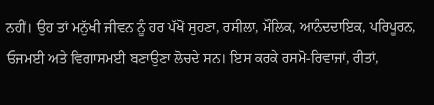ਨਹੀਂ। ਉਹ ਤਾਂ ਮਨੁੱਖੀ ਜੀਵਨ ਨੂੰ ਹਰ ਪੱਖੋਂ ਸੁਹਣਾ, ਰਸੀਲਾ, ਮੌਲਿਕ, ਆਨੰਦਦਾਇਕ, ਪਰਿਪੂਰਨ, ਓਜਮਈ ਅਤੇ ਵਿਗਾਸਮਈ ਬਣਾਉਣਾ ਲੋਚਦੇ ਸਨ। ਇਸ ਕਰਕੇ ਰਸਮੋ-ਰਿਵਾਜਾਂ, ਰੀਤਾਂ,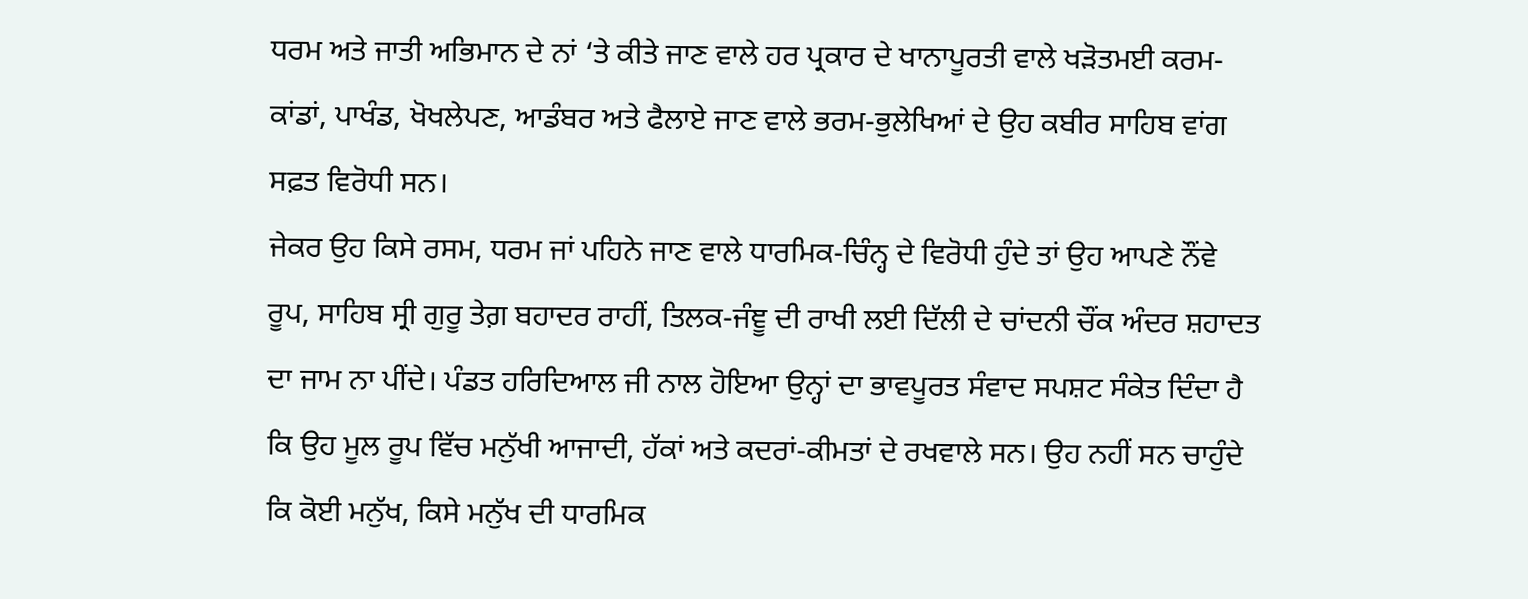ਧਰਮ ਅਤੇ ਜਾਤੀ ਅਭਿਮਾਨ ਦੇ ਨਾਂ ‘ਤੇ ਕੀਤੇ ਜਾਣ ਵਾਲੇ ਹਰ ਪ੍ਰਕਾਰ ਦੇ ਖਾਨਾਪੂਰਤੀ ਵਾਲੇ ਖੜੋਤਮਈ ਕਰਮ-ਕਾਂਡਾਂ, ਪਾਖੰਡ, ਖੋਖਲੇਪਣ, ਆਡੰਬਰ ਅਤੇ ਫੈਲਾਏ ਜਾਣ ਵਾਲੇ ਭਰਮ-ਭੁਲੇਖਿਆਂ ਦੇ ਉਹ ਕਬੀਰ ਸਾਹਿਬ ਵਾਂਗ ਸਫ਼ਤ ਵਿਰੋਧੀ ਸਨ।
ਜੇਕਰ ਉਹ ਕਿਸੇ ਰਸਮ, ਧਰਮ ਜਾਂ ਪਹਿਨੇ ਜਾਣ ਵਾਲੇ ਧਾਰਮਿਕ-ਚਿੰਨ੍ਹ ਦੇ ਵਿਰੋਧੀ ਹੁੰਦੇ ਤਾਂ ਉਹ ਆਪਣੇ ਨੌਂਵੇ ਰੂਪ, ਸਾਹਿਬ ਸ੍ਰੀ ਗੁਰੂ ਤੇਗ਼ ਬਹਾਦਰ ਰਾਹੀਂ, ਤਿਲਕ-ਜੰਞੂ ਦੀ ਰਾਖੀ ਲਈ ਦਿੱਲੀ ਦੇ ਚਾਂਦਨੀ ਚੌਂਕ ਅੰਦਰ ਸ਼ਹਾਦਤ ਦਾ ਜਾਮ ਨਾ ਪੀਂਦੇ। ਪੰਡਤ ਹਰਿਦਿਆਲ ਜੀ ਨਾਲ ਹੋਇਆ ਉਨ੍ਹਾਂ ਦਾ ਭਾਵਪੂਰਤ ਸੰਵਾਦ ਸਪਸ਼ਟ ਸੰਕੇਤ ਦਿੰਦਾ ਹੈ ਕਿ ਉਹ ਮੂਲ ਰੂਪ ਵਿੱਚ ਮਨੁੱਖੀ ਆਜਾਦੀ, ਹੱਕਾਂ ਅਤੇ ਕਦਰਾਂ-ਕੀਮਤਾਂ ਦੇ ਰਖਵਾਲੇ ਸਨ। ਉਹ ਨਹੀਂ ਸਨ ਚਾਹੁੰਦੇ ਕਿ ਕੋਈ ਮਨੁੱਖ, ਕਿਸੇ ਮਨੁੱਖ ਦੀ ਧਾਰਮਿਕ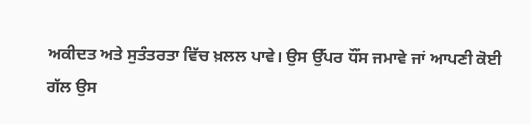ਅਕੀਦਤ ਅਤੇ ਸੁਤੰਤਰਤਾ ਵਿੱਚ ਖ਼ਲਲ ਪਾਵੇ। ਉਸ ਉੱਪਰ ਧੌਂਸ ਜਮਾਵੇ ਜਾਂ ਆਪਣੀ ਕੋਈ ਗੱਲ ਉਸ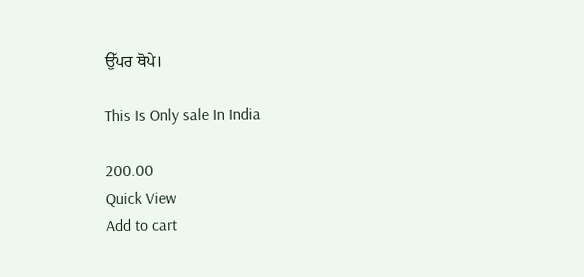ਉੱਪਰ ਥੋਪੇ।

This Is Only sale In India

200.00
Quick View
Add to cart